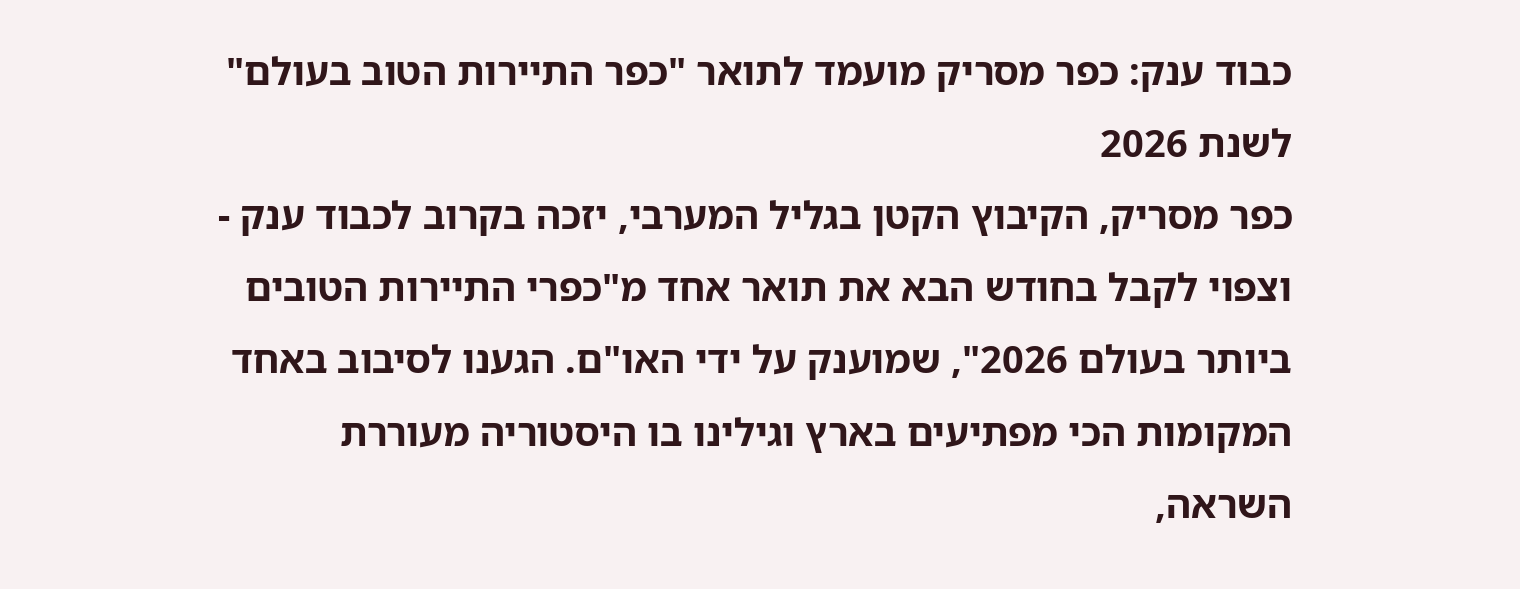כבוד ענק: כפר מסריק מועמד לתואר "כפר התיירות הטוב בעולם" לשנת 2026
כפר מסריק, הקיבוץ הקטן בגליל המערבי, יזכה בקרוב לכבוד ענק - וצפוי לקבל בחודש הבא את תואר אחד מ"כפרי התיירות הטובים ביותר בעולם 2026", שמוענק על ידי האו"ם. הגענו לסיבוב באחד המקומות הכי מפתיעים בארץ וגילינו בו היסטוריה מעוררת השראה,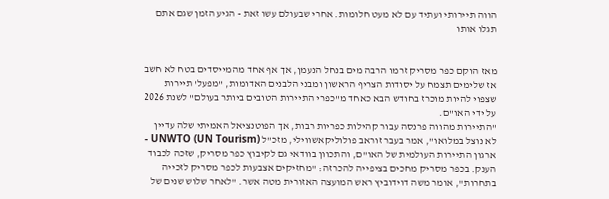הווה תיירותי ועתיד עם לא מעט חלומות. אחרי שבעולם עשו זאת - הגיע הזמן שגם אתם תגלו אותו


מאז הוקם כפר מסריק זרמו הרבה מים בנחל הנעמן, אך אף אחד מהמייסדים בטח לא חשב אז שלימים תצמח על יסודות הצריף הראשון ומבני הלבנים האדומות, "מפעל' תיירות שצפוי להיות מוכרז בחודש הבא כאחד מ"כפרי התיירות הטובים ביותר בעולם" לשנת 2026 על ידי האו"ם.
"התיירות מהווה פרנסה עבור קהילות כפריות רבות, אך הפוטנציאל האמיתי שלה עדיין לא נוצל במלואו", אמר בעבר זוראב פולוליקאשווילי, מזכ"ל UNWTO (UN Tourism) - ארגון התיירות העולמית של האו"ם, והתכוון בוודאי גם לקיבוץ כפר מסריק, שזכה לכבוד הענק. בכפר מסריק מחכים בציפייה להכרזה: "מחזיקים אצבעות לכפר מסריק לזכייה בתחרות", אומר משה דוידוביץ ראש המועצה האזורית מטה אשר. "לאחר שלוש שנים של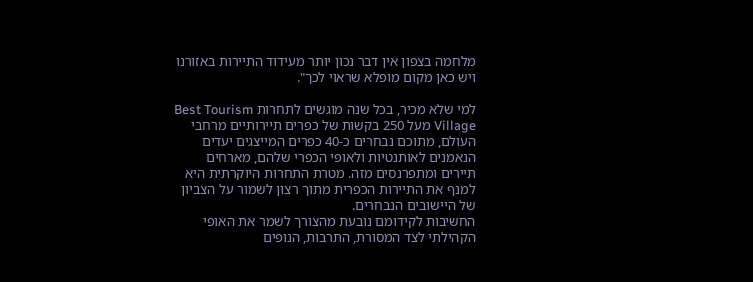מלחמה בצפון אין דבר נכון יותר מעידוד התיירות באזורנו ויש כאן מקום מופלא שראוי לכך".

למי שלא מכיר, בכל שנה מוגשים לתחרות Best Tourism Village מעל 250 בקשות של כפרים תיירותיים מרחבי העולם, מתוכם נבחרים כ-40 כפרים המייצגים יעדים הנאמנים לאותנטיות ולאופי הכפרי שלהם, מארחים תיירים ומתפרנסים מזה. מטרת התחרות היוקרתית היא למנף את התיירות הכפרית מתוך רצון לשמור על הצביון של היישובים הנבחרים.
החשיבות לקידומם נובעת מהצורך לשמר את האופי הקהילתי לצד המסורת, התרבות, הנופים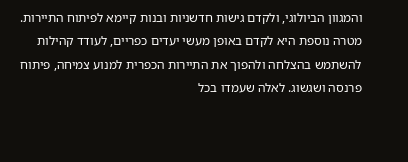והמגוון הביולוגי, ולקדם גישות חדשניות ובנות קיימא לפיתוח התיירות. מטרה נוספת היא לקדם באופן מעשי יעדים כפריים, לעודד קהילות להשתמש בהצלחה ולהפוך את התיירות הכפרית למנוע צמיחה, פיתוח פרנסה ושגשוג. לאלה שעמדו בכל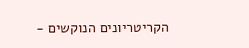הקריטריונים הנוקשים -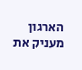הארגון מעניק את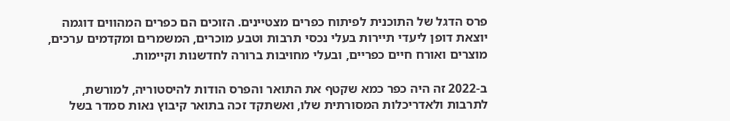פרס הדגל של התוכנית לפיתוח כפרים מצטיינים. הזוכים הם כפרים המהווים דוגמה יוצאת דופן ליעדי תיירות בעלי נכסי תרבות וטבע מוכרים, המשמרים ומקדמים ערכים, מוצרים ואורח חיים כפריים, ובעלי מחויבות ברורה לחדשנות וקיימות.

ב-2022 זה היה כפר כמא שקטף את התואר והפרס הודות להיסטוריה, למורשת, לתרבות ולאדריכלות המסורתית שלו, ואשתקד זכה בתואר קיבוץ נאות סמדר בשל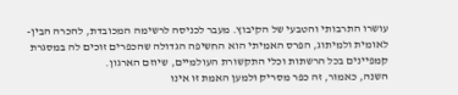עושרו התרבותי והטבעי של הקיבוץ. מעבר לכניסה לרשימה המכובדת, להכרה הבין-לאומית ולמיתוג, הפרס האמיתי הוא החשיפה הגדולה שהכפרים זוכים לה במסגרת קמפיינים בכל הרשתות וכלי התקשורת העולמיים, שיוזם הארגון.
השנה, כאמור, זה כפר מסריק ולמען האמת זו אינו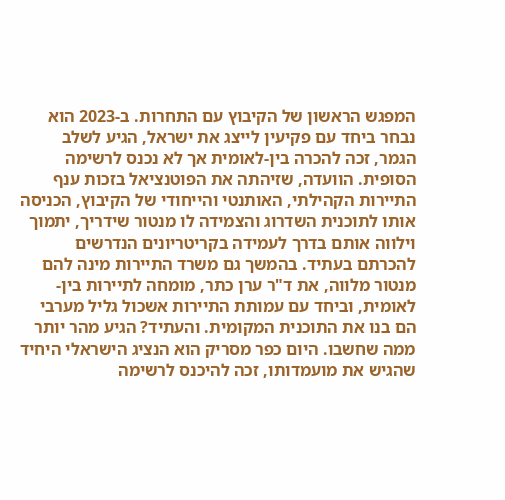המפגש הראשון של הקיבוץ עם התחרות. ב-2023 הוא נבחר ביחד עם פקיעין לייצג את ישראל, הגיע לשלב הגמר, זכה להכרה בין-לאומית אך לא נכנס לרשימה הסופית. הוועדה, שזיהתה את הפוטנציאל בזכות ענף התיירות הקהילתי, האותנטי והייחודי של הקיבוץ, הכניסה אותו לתוכנית השדרוג והצמידה לו מנטור שידריך, יתמוך וילווה אותם בדרך לעמידה בקריטריונים הנדרשים להכרתם בעתיד. בהמשך גם משרד התיירות מינה להם מנטור מלווה, את ד"ר ערן כתר, מומחה לתיירות בין-לאומית, וביחד עם עמותת התיירות אשכול גליל מערבי הם בנו את התוכנית המקומית. והעתיד? הגיע מהר יותר ממה שחשבו. היום כפר מסריק הוא הנציג הישראלי היחיד שהגיש את מועמדותו, זכה להיכנס לרשימה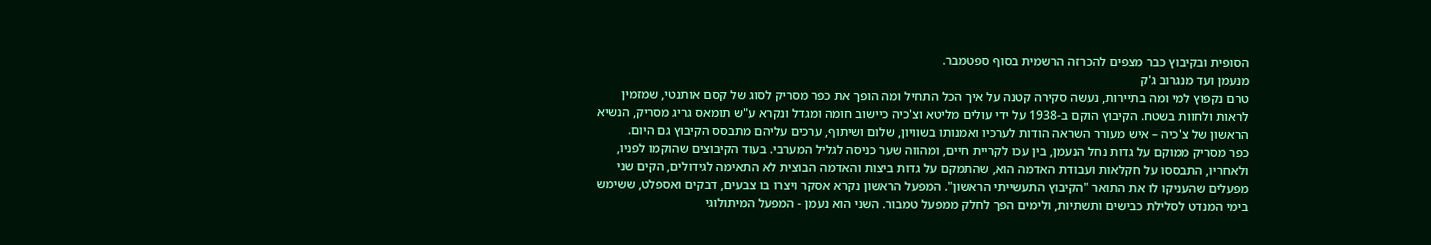הסופית ובקיבוץ כבר מצפים להכרזה הרשמית בסוף ספטמבר.
מנעמן ועד מנגרוב ג'ק
טרם נקפוץ למי ומה בתיירות, נעשה סקירה קטנה על איך הכל התחיל ומה הופך את כפר מסריק לסוג של קסם אותנטי, שמזמין לראות ולחוות בשטח. הקיבוץ הוקם ב-1938 על ידי עולים מליטא וצ'כיה כיישוב חומה ומגדל ונקרא ע"ש תומאס גריג מסריק, הנשיא הראשון של צ'כיה – איש מעורר השראה הודות לערכיו ואמנותו בשוויון, שלום ושיתוף, ערכים עליהם מתבסס הקיבוץ גם היום.
כפר מסריק ממוקם על גדות נחל הנעמן, בין עכו לקריית חיים, ומהווה שער כניסה לגליל המערבי. בעוד הקיבוצים שהוקמו לפניו, ולאחריו, התבססו על חקלאות ועבודת האדמה הוא, שהתמקם על גדות ביצות והאדמה הבוצית לא התאימה לגידולים, הקים שני מפעלים שהעניקו לו את התואר "הקיבוץ התעשייתי הראשון". המפעל הראשון נקרא אסקר ויצרו בו צבעים, דבקים ואספלט, ששימש בימי המנדט לסלילת כבישים ותשתיות, ולימים הפך לחלק ממפעל טמבור. השני הוא נעמן - המפעל המיתולוגי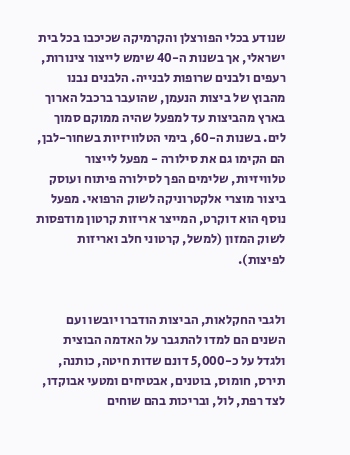שנודע בכלי הפורצלן והקרמיקה שכיכבו בכל בית ישראלי, אך בשנות ה-40 שימש לייצור צינורות, רעפים ולבנים שרופות לבנייה. הלבנים נבנו מהבוץ של ביצות הנעמן, שהועבר ברכבל הארוך בארץ מהביצות עד למפעל שהיה ממוקם סמוך לים. בשנות ה-60, בימי הטלוויזיות בשחור-לבן, הם הקימו גם את סילורה - מפעל לייצור טלוויזיות, שלימים הפך לסילורה פיתוח ועוסק ביצור מוצרי אלקטרוניקה לשוק הרפואי. מפעל נוסף הוא דוקרט, המייצר אריזות קרטון מודפסות לשוק המזון (למשל, קרטוני חלב ואריזות לפיצות).


ולגבי החקלאות, הביצות הודברו יובשו ועם השנים הם למדו להתגבר על האדמה הבוצית ולגדל על כ-5,000 דונם שדות חיטה, כותנה, תירס, חומוס, בוטנים, אבטיחים ומטעי אבוקדו, לצד רפת, לול, ובריכות בהם שוחים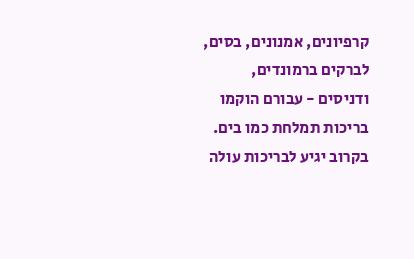קרפיונים, אמנונים, בסים, לברקים ברמונדים, ודניסים - עבורם הוקמו בריכות תמלחת כמו בים. בקרוב יגיע לבריכות עולה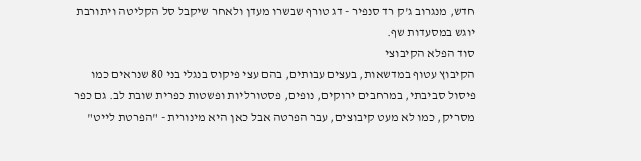חדש, מנגרוב ג'ק רד סנפיר - דג טורף שבשרו מעדן ולאחר שיקבל סל הקליטה ויתורבת יוגש במסעדות שף.
סוד הפלא הקיבוצי
הקיבוץ עטוף במדשאות, בעצים עבותים, בהם עצי פיקוס בנגלי בני 80 שנראים כמו פיסול סביבתי, במרחבים ירוקים, נופים, פסטורליות ופשטות כפרית שובת לב. גם כפר מסריק, כמו לא מעט קיבוצים, עבר הפרטה אבל כאן היא מינורית - "הפרטת לייט"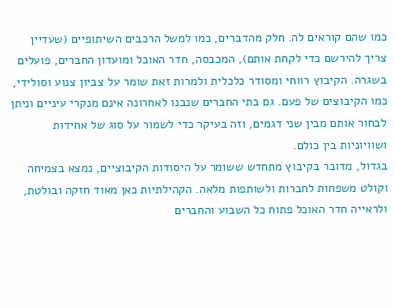כמו שהם קוראים לה. חלק מהדברים, כמו למשל הרכבים השיתופיים (שעדיין צריך להירשם כדי לקחת אותם), המכבסה, חדר האוכל ומועדון החברים, פועלים בשגרה. הקיבוץ רווחי ומסודר כלכלית ולמרות זאת שומר על צביון צנוע וסולידי, כמו הקיבוצים של פעם. גם בתי החברים שנבנו לאחרונה אינם מנקרי עיניים וניתן לבחור אותם מבין שני דגמים, וזה בעיקר כדי לשמור על סוג של אחידות ושוויוניות בין כולם.
בגדול, מדובר בקיבוץ מתחדש ששומר על היסודות הקיבוציים, נמצא בצמיחה וקולט משפחות לחברות ולשותפות מלאה. הקהילתיות כאן מאוד חזקה ובולטת, ולראייה חדר האוכל פתוח כל השבוע והחברים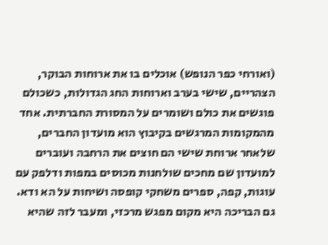(ואורחי כפר הנופש) אוכלים בו את ארוחות הבוקר, הצהריים, שישי בערב וארוחות החג הגדולות, כשכולם פוגשים את כולם ושומרים על המסורת החברתית. אחד מהמקומות המרגשים בקיבוץ הוא מועדון החברים, שלאחר ארוחת שישי הם חוצים את הרחבה ועוברים למועדון שם מחכים שולחנות מכוסים במפות ודלפק עם עוגות, קפה, ספרים משחקי קופסה ושיחות על הא ודא. גם הבריכה היא מקום מפגש מרכזי, ומעבר לזה שהיא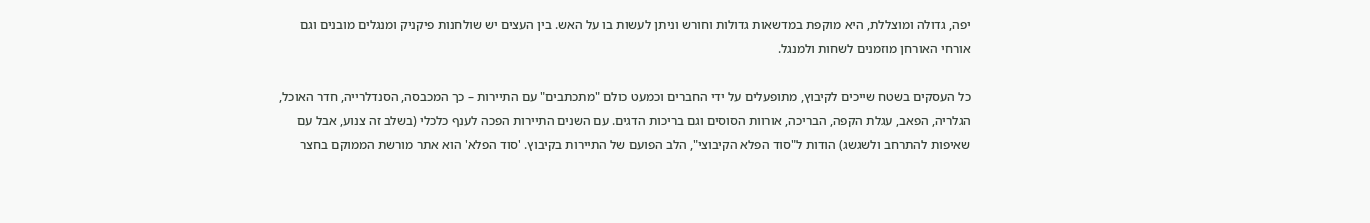יפה, גדולה ומוצללת, היא מוקפת במדשאות גדולות וחורש וניתן לעשות בו על האש. בין העצים יש שולחנות פיקניק ומנגלים מובנים וגם אורחי האורחן מוזמנים לשחות ולמנגל.

כל העסקים בשטח שייכים לקיבוץ, מתופעלים על ידי החברים וכמעט כולם "מתכתבים" עם התיירות – כך המכבסה, הסנדלרייה, חדר האוכל, הגלריה, הפאב, עגלת הקפה, הבריכה, אורוות הסוסים וגם בריכות הדגים. עם השנים התיירות הפכה לענף כלכלי (בשלב זה צנוע, אבל עם שאיפות להתרחב ולשגשג) הודות ל"סוד הפלא הקיבוצי", הלב הפועם של התיירות בקיבוץ. 'סוד הפלא' הוא אתר מורשת הממוקם בחצר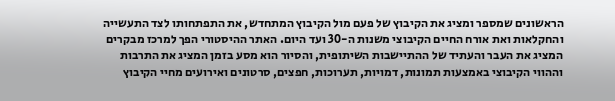הראשונים שמספר ומציג את הקיבוץ של פעם מול הקיבוץ המתחדש, את התפתחותו לצד התעשייה והחקלאות ואת אורח החיים הקיבוצי משנות ה-30 ועד היום. האתר ההיסטורי הפך למרכז מבקרים המציג את העבר והעתיד של ההתיישבות השיתופית, והסיור הוא מסע בזמן המציג את התרבות וההווי הקיבוצי באמצעות תמונות, דמויות, תערוכות, חפצים, סרטונים ואירועים מחיי הקיבוץ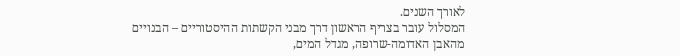לאורך השנים.
המסלול עובר בצריף הראשון דרך מבני הקשתות ההיסטוריים – הבנויים מהאבן האדומה-שרופה, מגדל המים,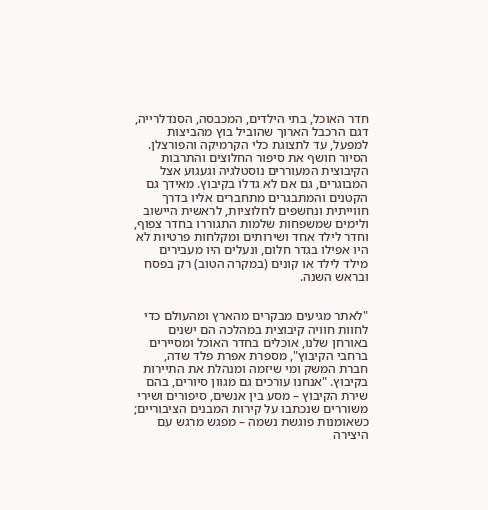חדר האוכל, בתי הילדים, המכבסה, הסנדלרייה, דגם הרכבל הארוך שהוביל בוץ מהביצות למפעל, עד לתצוגת כלי הקרמיקה והפורצלן. הסיור חושף את סיפור החלוצים והתרבות הקיבוצית המעוררים נוסטלגיה וגעגוע אצל המבוגרים, גם אם לא גדלו בקיבוץ. מאידך גם הקטנים והמתבגרים מתחברים אליו בדרך חווייתית ונחשפים לחלוציות, לראשית היישוב ולימים שמשפחות שלמות התגוררו בחדר צפוף, וחדר לילד אחד ושירותים ומקלחות פרטיות לא היו אפילו בגדר חלום, ונעלים היו מעבירים מילד לילד או קונים (במקרה הטוב) רק בפסח ובראש השנה.


"לאתר מגיעים מבקרים מהארץ ומהעולם כדי לחוות חוויה קיבוצית במהלכה הם ישנים באורחן שלנו, אוכלים בחדר האוכל ומסיירים ברחבי הקיבוץ", מספרת אפרת פלד שדה, חברת המשק ומי שיזמה ומנהלת את התיירות בקיבוץ. "אנחנו עורכים גם מגוון סיורים, בהם שירת הקיבוץ – מסע בין אנשים, סיפורים ושירי משוררים שנכתבו על קירות המבנים הציבוריים; כשאומנות פוגשת נשמה – מפגש מרגש עם היצירה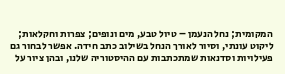המקומית; נחל הנעמן – טיול טבע, מים ונופים; צפרות וחקלאות; ליקוט עונתי, וסיור לאורך הנחל בשילוב כתב חידה. אפשר לבחור גם פעילויות וסדנאות שמתכתבות עם ההיסטוריה שלנו, ובהן ציור על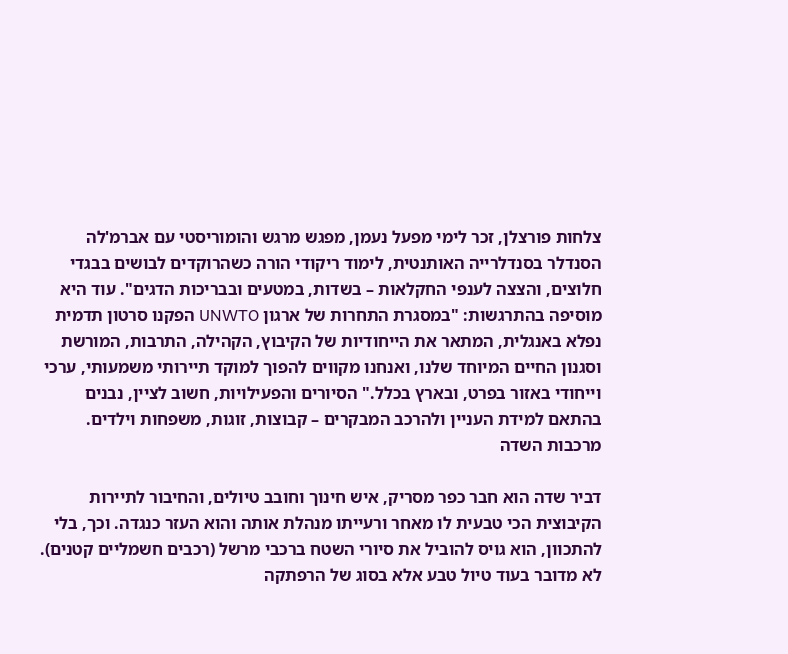צלחות פורצלן, זכר לימי מפעל נעמן, מפגש מרגש והומוריסטי עם אברמ'לה הסנדלר בסנדלרייה האותנטית, לימוד ריקודי הורה כשהרוקדים לבושים בבגדי חלוצים, והצצה לענפי החקלאות – בשדות, במטעים ובבריכות הדגים". עוד היא מוסיפה בהתרגשות: "במסגרת התחרות של ארגון UNWTO הפקנו סרטון תדמית נפלא באנגלית, המתאר את הייחודיות של הקיבוץ, הקהילה, התרבות, המורשת וסגנון החיים המיוחד שלנו, ואנחנו מקווים להפוך למוקד תיירותי משמעותי, ערכי וייחודי באזור בפרט, ובארץ בכלל." הסיורים והפעילויות, חשוב לציין, נבנים בהתאם למידת העניין ולהרכב המבקרים – קבוצות, זוגות, משפחות וילדים.
מרכבות השדה

דביר שדה הוא חבר כפר מסריק, איש חינוך וחובב טיולים, והחיבור לתיירות הקיבוצית הכי טבעית לו מאחר ורעייתו מנהלת אותה והוא העזר כנגדה. וכך, בלי להתכוון, הוא גויס להוביל את סיורי השטח ברכבי מרשל (רכבים חשמליים קטנים). לא מדובר בעוד טיול טבע אלא בסוג של הרפתקה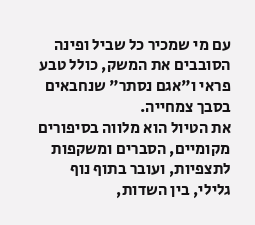עם מי שמכיר כל שביל ופינה הסובבים את המשק, כולל טבע פראי ו"אגם נסתר" שנחבאים בסבך צמחייה.
את הטיול הוא מלווה בסיפורים מקומיים, הסברים ומשקפות לתצפיות, ועובר בתוף נוף גלילי, בין השדות,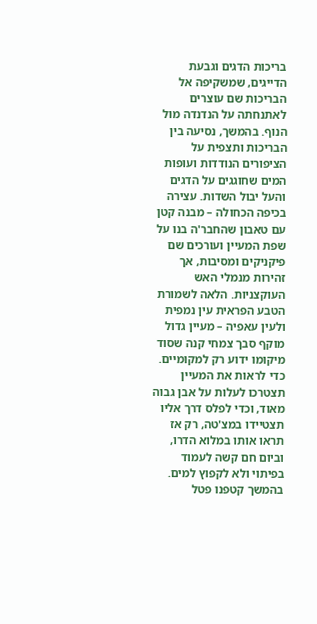בריכות הדגים וגבעת הדייגים, שמשקיפה אל הבריכות שם עוצרים לאתנחתה על הנדנדה מול הנוף. בהמשך, נסיעה בין הבריכות ותצפית על הציפורים הנודדות ועופות המים שחוגגים על הדגים והעל יבול השדות. עצירה בכיפה הכחולה – מבנה קטן עם טאבון שהחבר'ה בנו על שפת המעיין ועורכים שם פיקניקים ומסיבות, אך זהירות מנמלי האש העוקצניות. הלאה לשמורת הטבע הפראית עין נמפית ולעין עאפיה – מעיין גדול מוקף סבך צמחי קנה שסוד מיקומו ידוע רק למקומיים. כדי לראות את המעיין תצטרכו לעלות על אבן גבוה מאוד, וכדי לפלס דרך אליו תצטיידו במצ'טה, רק אז תראו אותו במלוא הדרו, וביום חם קשה לעמוד בפיתוי ולא לקפוץ למים. בהמשך קטפנו פטל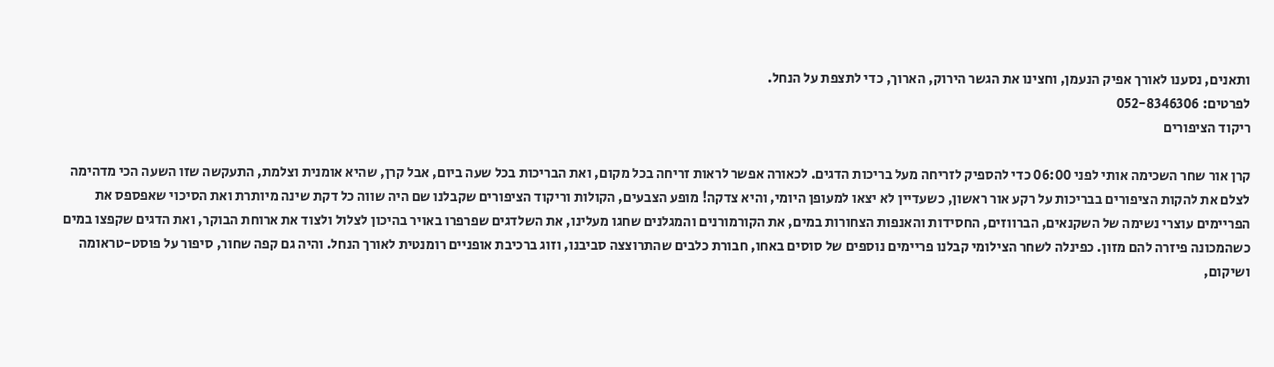ותאנים, נסענו לאורך אפיק הנעמן, וחצינו את הגשר הירוק, הארוך, כדי לתצפת על הנחל.
לפרטים: 052-8346306
ריקוד הציפורים

קרן אור שחר השכימה אותי לפני 06:00 כדי להספיק לזריחה מעל בריכות הדגים. לכאורה אפשר לראות זריחה בכל מקום, ואת הבריכות בכל שעה ביום, אבל קרן, שהיא אומנית וצלמת, התעקשה שזו השעה הכי מדהימה לצלם את להקות הציפורים בבריכות על רקע אור ראשון, כשעדיין לא יצאו למעופן היומי, והיא צדקה! מופע הצבעים, הקולות וריקוד הציפורים שקבלנו שם היה שווה כל דקת שינה מיותרת ואת הסיכוי שאפספס את הפריימים עוצרי נשימה של השקנאים, הברווזים, החסידות והאנפות הצחורות במים, את הקורמורנים והמגלנים שחגו מעלינו, את השלדגים שפרפרו באויר בהיכון לצלול ולצוד את ארוחת הבוקר, ואת הדגים שקפצו במים כשהמכונה פיזרה להם מזון. כפינלה לשחר הצילומי קבלנו פריימים נוספים של סוסים באחו, חבורת כלבים שהתרוצצה סביבנו, וזוג ברכיבת אופניים רומנטית לאורך הנחל. והיה גם קפה שחור, סיפור על פוסט-טראומה ושיקום,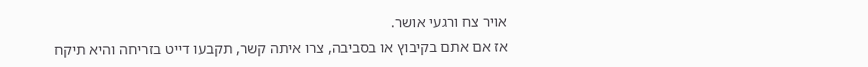אויר צח ורגעי אושר.
אז אם אתם בקיבוץ או בסביבה, צרו איתה קשר, תקבעו דייט בזריחה והיא תיקח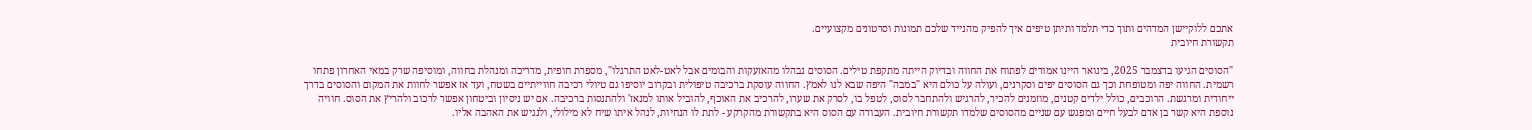אתכם ללוקיישן המדהים ותוך כדי תלמד ותיתן טיפים איך להפיק מהנייד שלכם תמונות וסרטונים מקצועיים.
תקשורת חיובית

"הסוסים הגיעו בדצמבר 2025, בינואר היינו אמורים לפתוח את החווה ובדיוק הייתה מתקפת טילים. הסוסים נבהלו מהאזעקות והבומים אבל לאט-לאט התרגלו", מספרת חופית, מדריכה ומנהלת בחווה, ומוסיפה שרק במאי האחרון פתחו רשמית. החווה יפה ומטופחת וכך גם הסוסים יפים וסקרנים, ועולה על כולם היא "במבה" היפה שבא לנו לאמץ. החווה עוסקת ברכיבה טיפולית ובקרוב יוסיפו גם טיולי רכיבה חווייתיים בשטח, ועד אז אפשר לחוות את המקום והסוסים בדרך ייחודית ומרגשת. הרוכבים, כולל ילדים קטנים, מוזמנים להכיר, להרגיש ולהתחבר לסוס, לטפל בו, לסרק את שערו, להרכיב את האוכף, להוביל אותו למנאז' ולהתנסות ברכיבה. אם יש ניסיון וביטחון אפשר לרכוב ולהריץ את הסוס. חוויה נוספת היא קשר בן אדם לבעל חיים ומפגש עם שניים מהסוסים שלמדו תקשורת חיובית. העבודה עם הסוס היא בתקשורת מהקרקע - לתת לו הנחיות, לנהל איתו שיח לא מילולי, ולנגיש את האהבה אליו.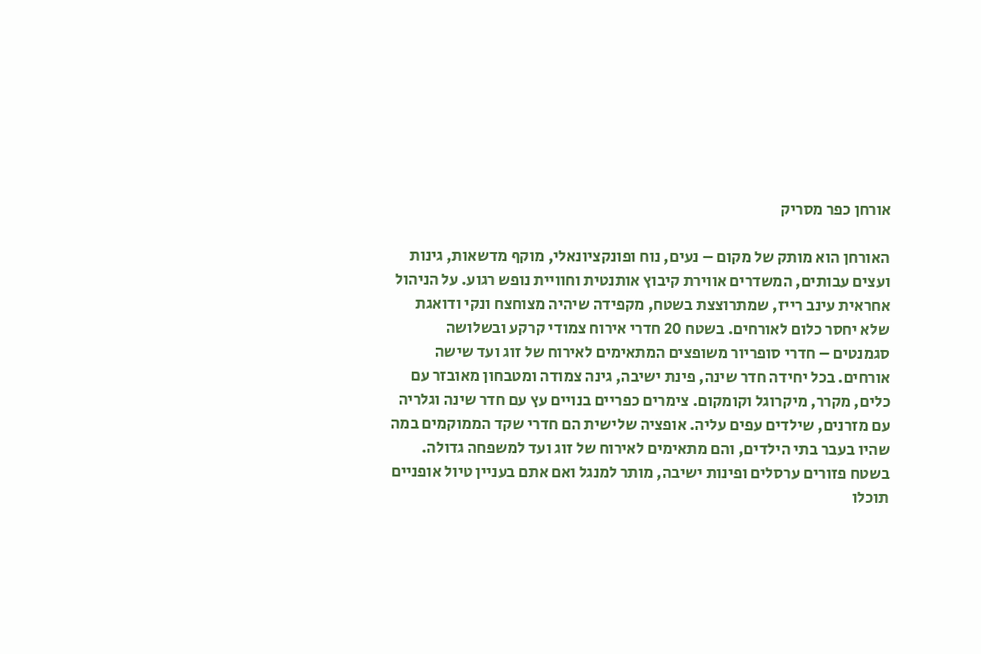אורחן כפר מסריק

האורחן הוא מותק של מקום – נעים, נוח ופונקציונאלי, מוקף מדשאות, גינות ועצים עבותים, המשדרים אווירת קיבוץ אותנטית וחוויית נופש רגוע. על הניהול אחראית עינב רייז, שמתרוצצת בשטח, מקפידה שיהיה מצוחצח ונקי ודואגת שלא יחסר כלום לאורחים. בשטח 20 חדרי אירוח צמודי קרקע ובשלושה סגמנטים – חדרי סופריור משופצים המתאימים לאירוח של זוג ועד שישה אורחים. בכל יחידה חדר שינה, פינת ישיבה, גינה צמודה ומטבחון מאובזר עם כלים, מקרר, מיקרוגל וקומקום. צימרים כפריים בנויים עץ עם חדר שינה וגלריה עם מזרנים, שילדים עפים עליה. אופציה שלישית הם חדרי שקד הממוקמים במה שהיו בעבר בתי הילדים, והם מתאימים לאירוח של זוג ועד למשפחה גדולה. בשטח פזורים ערסלים ופינות ישיבה, מותר למנגל ואם אתם בעניין טיול אופניים תוכלו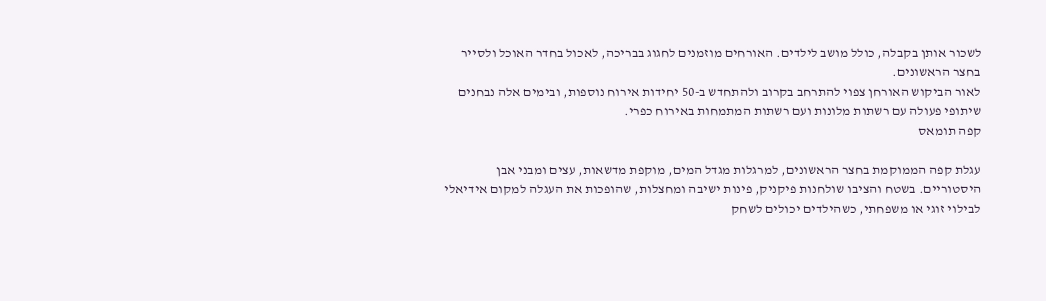לשכור אותן בקבלה, כולל מושב לילדים. האורחים מוזמנים לחגוג בבריכה, לאכול בחדר האוכל ולסייר בחצר הראשונים.
לאור הביקוש האורחן צפוי להתרחב בקרוב ולהתחדש ב-50 יחידות אירוח נוספות, ובימים אלה נבחנים שיתופי פעולה עם רשתות מלונות ועם רשתות המתמחות באירוח כפרי.
קפה תומאס

עגלת קפה הממוקמת בחצר הראשונים, למרגלות מגדל המים, מוקפת מדשאות, עצים ומבני אבן היסטוריים. בשטח והציבו שולחנות פיקניק, פינות ישיבה ומחצלות, שהופכות את העגלה למקום אידיאלי לבילוי זוגי או משפחתי, כשהילדים יכולים לשחק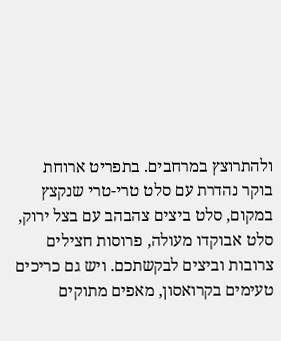ולהתרוצץ במרחבים. בתפריט ארוחת בוקר נהדרת עם סלט טרי-טרי שנקצץ במקום, סלט ביצים צהבהב עם בצל ירוק, סלט אבוקדו מעולה, פרוסות חצילים צרובות וביצים לבקשתכם. ויש גם כריכים טעימים בקרואסון, מאפים מתוקים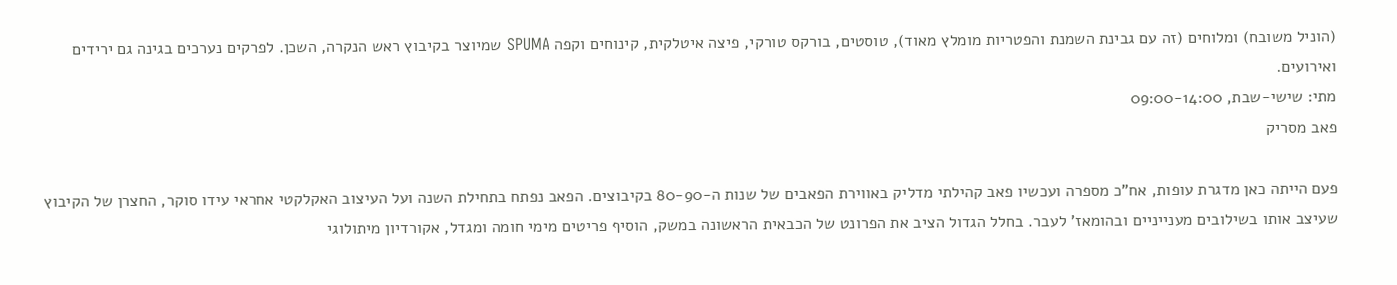(הוניל משובח) ומלוחים (זה עם גבינת השמנת והפטריות מומלץ מאוד), טוסטים, בורקס טורקי, פיצה איטלקית, קינוחים וקפה SPUMA שמיוצר בקיבוץ ראש הנקרה, השכן. לפרקים נערכים בגינה גם ירידים ואירועים.
מתי: שישי-שבת, 09:00-14:00
פאב מסריק

פעם הייתה כאן מדגרת עופות, אח"כ מספרה ועכשיו פאב קהילתי מדליק באווירת הפאבים של שנות ה-80-90 בקיבוצים. הפאב נפתח בתחילת השנה ועל העיצוב האקלקטי אחראי עידו סוקר, החצרן של הקיבוץ שעיצב אותו בשילובים מענייניים ובהומאז' לעבר. בחלל הגדול הציב את הפרונט של הכבאית הראשונה במשק, הוסיף פריטים מימי חומה ומגדל, אקורדיון מיתולוגי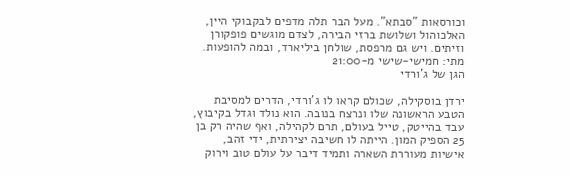וכורסאות "סבתא". מעל הבר תלה מדפים לבקבוקי היין, האלכוהול ושלושת ברזי הבירה, לצדם מוגשים פופקורן וזיתים. ויש גם מרפסת, שולחן ביליארד, ובמה להופעות.
מתי: חמישי-שישי מ-21:00
הגן של ג'ורדי

ירדן בוסקילה, שכולם קראו לו ג'ורדי, הדרים למסיבת הטבע הראשונה שלו ונרצח בנובה. הוא נולד וגדל בקיבוץ, עבד בהייטק, טייל בעולם, תרם לקהילה, ואף שהיה רק בן 25 הספיק המון. הייתה לו חשיבה יצירתית, ידי זהב, אישיות מעוררת השארה ותמיד דיבר על עולם טוב וירוק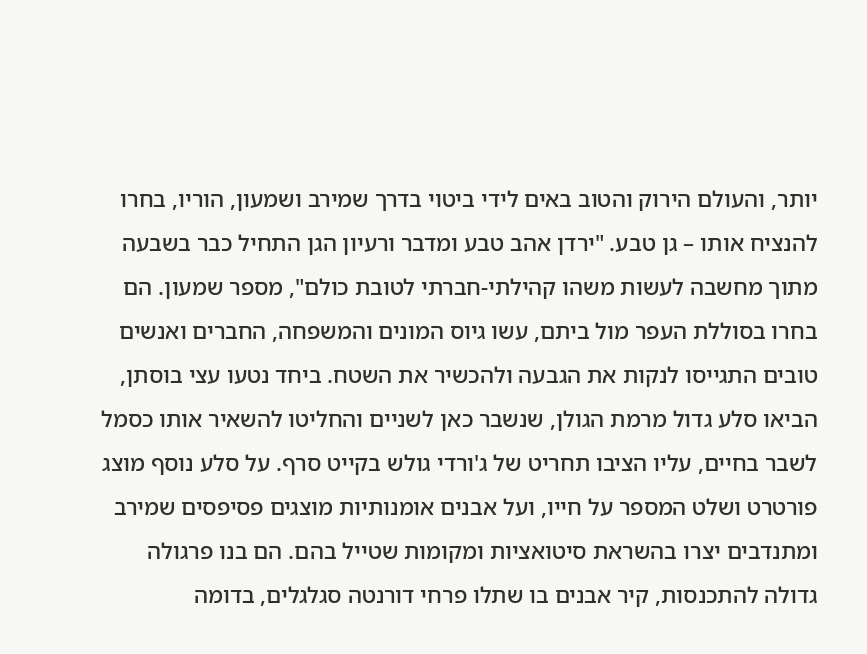יותר, והעולם הירוק והטוב באים לידי ביטוי בדרך שמירב ושמעון, הוריו, בחרו להנציח אותו – גן טבע. "ירדן אהב טבע ומדבר ורעיון הגן התחיל כבר בשבעה מתוך מחשבה לעשות משהו קהילתי-חברתי לטובת כולם", מספר שמעון. הם בחרו בסוללת העפר מול ביתם, עשו גיוס המונים והמשפחה, החברים ואנשים טובים התגייסו לנקות את הגבעה ולהכשיר את השטח. ביחד נטעו עצי בוסתן, הביאו סלע גדול מרמת הגולן, שנשבר כאן לשניים והחליטו להשאיר אותו כסמל לשבר בחיים, עליו הציבו תחריט של ג'ורדי גולש בקייט סרף. על סלע נוסף מוצג פורטרט ושלט המספר על חייו, ועל אבנים אומנותיות מוצגים פסיפסים שמירב ומתנדבים יצרו בהשראת סיטואציות ומקומות שטייל בהם. הם בנו פרגולה גדולה להתכנסות, קיר אבנים בו שתלו פרחי דורנטה סגלגלים, בדומה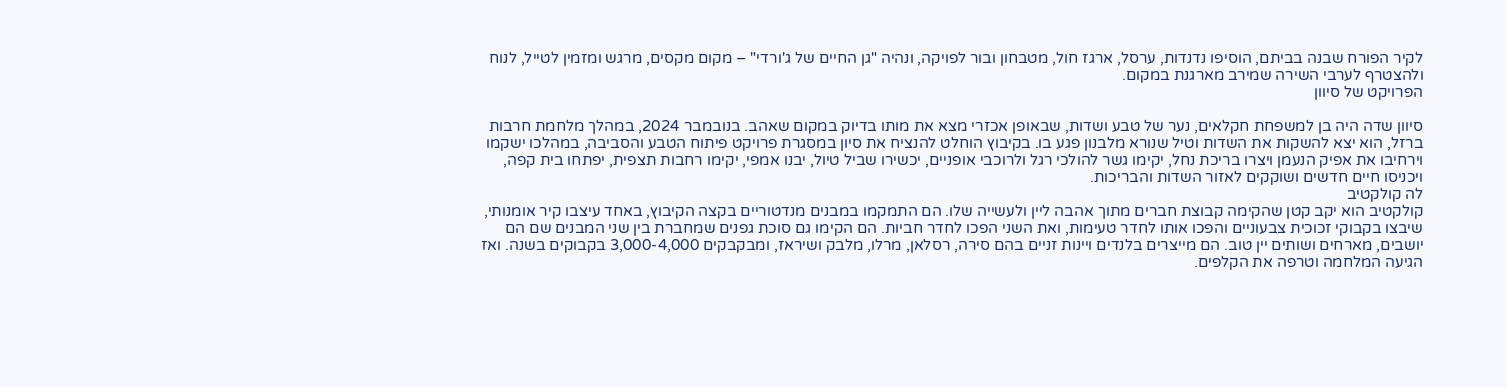לקיר הפורח שבנה בביתם, הוסיפו נדנדות, ערסל, ארגז חול, מטבחון ובור לפויקה, ונהיה "גן החיים של ג'ורדי" – מקום מקסים, מרגש ומזמין לטייל, לנוח ולהצטרף לערבי השירה שמירב מארגנת במקום.
הפרויקט של סיוון

סיוון שדה היה בן למשפחת חקלאים, נער של טבע ושדות, שבאופן אכזרי מצא את מותו בדיוק במקום שאהב. בנובמבר 2024, במהלך מלחמת חרבות ברזל, הוא יצא להשקות את השדות וטיל שנורא מלבנון פגע בו. בקיבוץ הוחלט להנציח את סיון במסגרת פרויקט פיתוח הטבע והסביבה, במהלכו ישקמו וירחיבו את אפיק הנעמן ויצרו בריכת נחל, יקימו גשר להולכי רגל ולרוכבי אופניים, יכשירו שביל טיול, יבנו אמפי, יקימו רחבות תצפית, יפתחו בית קפה, ויכניסו חיים חדשים ושוקקים לאזור השדות והבריכות.
לה קולקטיב
קולקטיב הוא יקב קטן שהקימה קבוצת חברים מתוך אהבה ליין ולעשייה שלו. הם התמקמו במבנים מנדטוריים בקצה הקיבוץ, באחד עיצבו קיר אומנותי, שיבצו בקבוקי זכוכית צבעוניים והפכו אותו לחדר טעימות, ואת השני הפכו לחדר חביות. הם הקימו גם סוכת גפנים שמחברת בין שני המבנים שם הם יושבים, מארחים ושותים יין טוב. הם מייצרים בלנדים ויינות זניים בהם סירה, רסלאן, מרלו, מלבק ושיראז, ומבקבקים 3,000-4,000 בקבוקים בשנה. ואז הגיעה המלחמה וטרפה את הקלפים.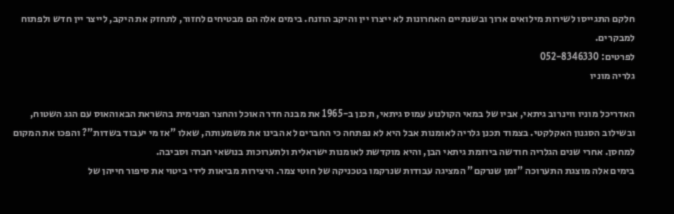חלקם התגייסו לשירות מילואים ארוך ובשנתיים האחרונות לא ייצרו יין והיקב הוזנח. בימים אלה הם מבטיחים לחזור, לתחזק את היקב, לייצר יין חדש ולפתוח למבקרים.
לפרטים: 052-8346330
גלריה מוניו

האדריכל מוניו ווינרוב גיתאי, אביו של במאי הקולנוע עמוס גיתאי, תכנן ב-1965 את מבנה חדר האוכל והחצר הפנימית בהשראת הבאוהאוס עם הגג השטוח, ובשילוב הסגנון האקלקטי. בצמוד תכנן גלריה לאומנות אבל היא לא נפתחה כי החברים לא הבינו את משמעותה, שאלו "אז מי יעבוד בשדות"? והפכו את המקום למחסן. אחרי שנים הגלריה חודשה ביוזמת גיתאי הבן, והיא מוקדשת לאומנות ישראלית ולתערוכות בנושאי חברה וסביבה.
בימים אלה מוצגת התערוכה "זמן שנרקם" המציגה עבודות שנרקמו בטכניקה של חוטי צמר. היצירות מביאות לידי ביטוי את סיפור חייהן של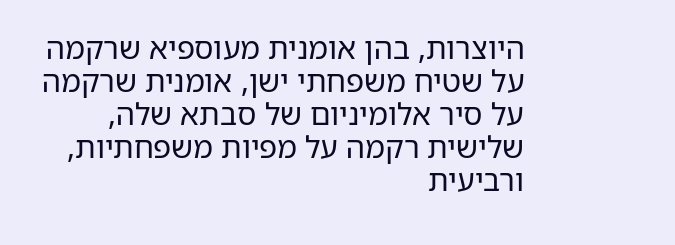היוצרות, בהן אומנית מעוספיא שרקמה על שטיח משפחתי ישן, אומנית שרקמה על סיר אלומיניום של סבתא שלה, שלישית רקמה על מפיות משפחתיות, ורביעית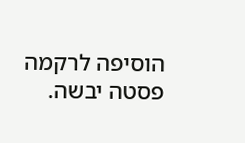הוסיפה לרקמה פסטה יבשה.